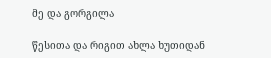მე და გორგილა

წესითა და რიგით ახლა ხუთიდან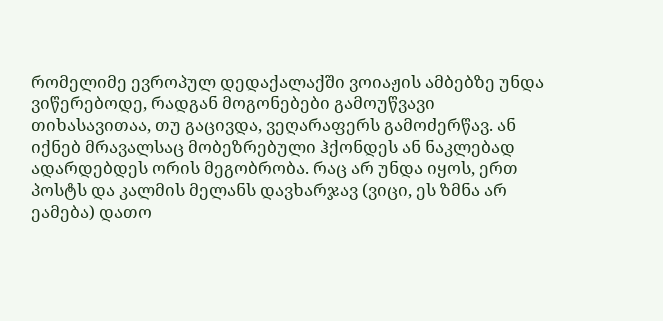რომელიმე ევროპულ დედაქალაქში ვოიაჟის ამბებზე უნდა ვიწერებოდე, რადგან მოგონებები გამოუწვავი თიხასავითაა, თუ გაცივდა, ვეღარაფერს გამოძერწავ. ან იქნებ მრავალსაც მობეზრებული ჰქონდეს ან ნაკლებად ადარდებდეს ორის მეგობრობა. რაც არ უნდა იყოს, ერთ პოსტს და კალმის მელანს დავხარჯავ (ვიცი, ეს ზმნა არ ეამება) დათო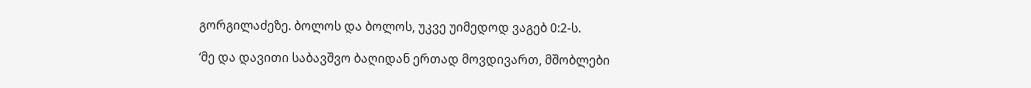გორგილაძეზე. ბოლოს და ბოლოს, უკვე უიმედოდ ვაგებ 0:2-ს.

‘მე და დავითი საბავშვო ბაღიდან ერთად მოვდივართ, მშობლები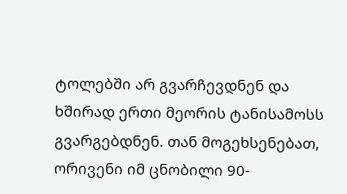ტოლებში არ გვარჩევდნენ და ხშირად ერთი მეორის ტანისამოსს გვარგებდნენ. თან მოგეხსენებათ, ორივენი იმ ცნობილი 90-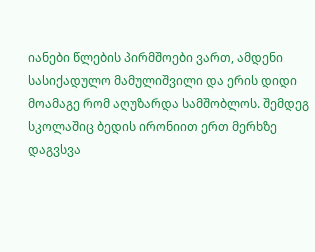იანები წლების პირმშოები ვართ, ამდენი სასიქადულო მამულიშვილი და ერის დიდი მოამაგე რომ აღუზარდა სამშობლოს. შემდეგ სკოლაშიც ბედის ირონიით ერთ მერხზე დაგვსვა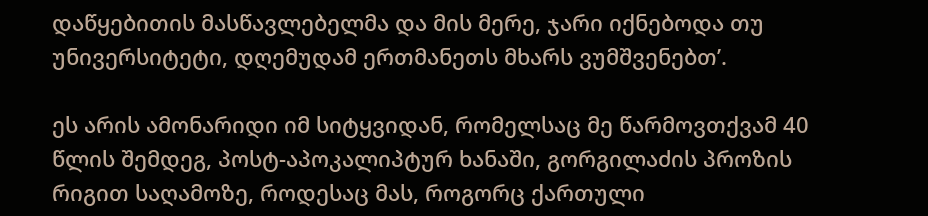დაწყებითის მასწავლებელმა და მის მერე, ჯარი იქნებოდა თუ უნივერსიტეტი, დღემუდამ ერთმანეთს მხარს ვუმშვენებთ’.

ეს არის ამონარიდი იმ სიტყვიდან, რომელსაც მე წარმოვთქვამ 40 წლის შემდეგ, პოსტ-აპოკალიპტურ ხანაში, გორგილაძის პროზის რიგით საღამოზე, როდესაც მას, როგორც ქართული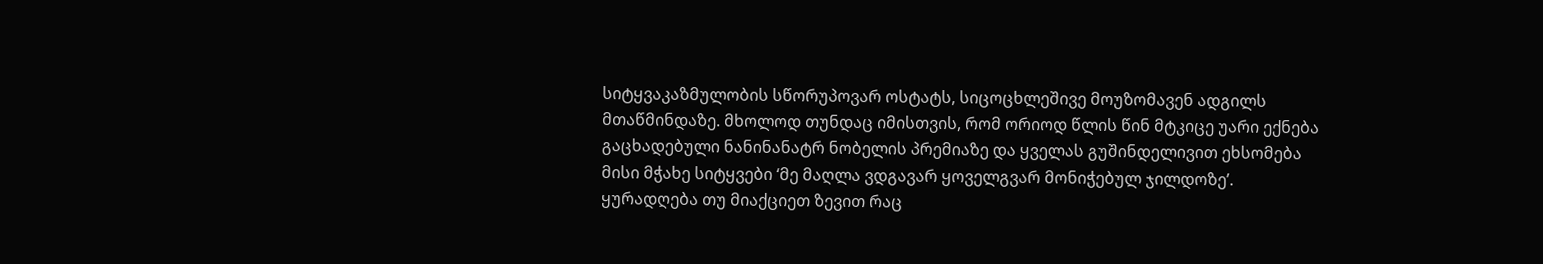სიტყვაკაზმულობის სწორუპოვარ ოსტატს, სიცოცხლეშივე მოუზომავენ ადგილს მთაწმინდაზე. მხოლოდ თუნდაც იმისთვის, რომ ორიოდ წლის წინ მტკიცე უარი ექნება გაცხადებული ნანინანატრ ნობელის პრემიაზე და ყველას გუშინდელივით ეხსომება მისი მჭახე სიტყვები ‘მე მაღლა ვდგავარ ყოველგვარ მონიჭებულ ჯილდოზე’. ყურადღება თუ მიაქციეთ ზევით რაც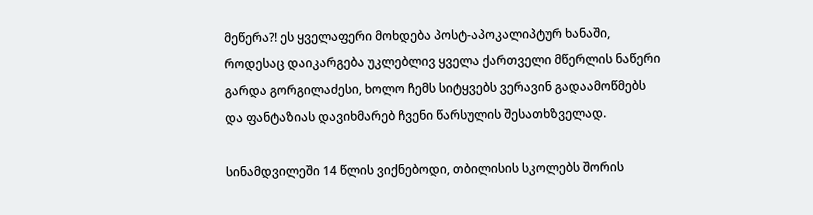მეწერა?! ეს ყველაფერი მოხდება პოსტ-აპოკალიპტურ ხანაში, როდესაც დაიკარგება უკლებლივ ყველა ქართველი მწერლის ნაწერი გარდა გორგილაძესი, ხოლო ჩემს სიტყვებს ვერავინ გადაამოწმებს და ფანტაზიას დავიხმარებ ჩვენი წარსულის შესათხზველად.

სინამდვილეში 14 წლის ვიქნებოდი, თბილისის სკოლებს შორის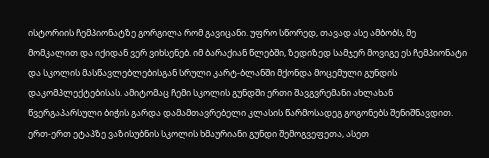ისტორიის ჩემპიონატზე გორგილა რომ გავიცანი. უფრო სწორედ, თავად ასე ამბობს, მე მომკალით და იქიდან ვერ ვიხსენებ. იმ ბარაქიან წლებში, ზედიზედ სამჯერ მოვიგე ეს ჩემპიონატი და სკოლის მასწავლებლებისგან სრული კარტ-ბლანში მქონდა მოცემული გუნდის დაკომპლექტებისას. ამიტომაც ჩემი სკოლის გუნდში ერთი შავგვრემანი ახლახან წვერგაპარსული ბიჭის გარდა დამამთავრებელი კლასის წარმოსადეგ გოგონებს შენიშნავდით. ერთ-ერთ ეტაპზე ვაზისუბნის სკოლის ხმაურიანი გუნდი შემოგვეფეთა, ასეთ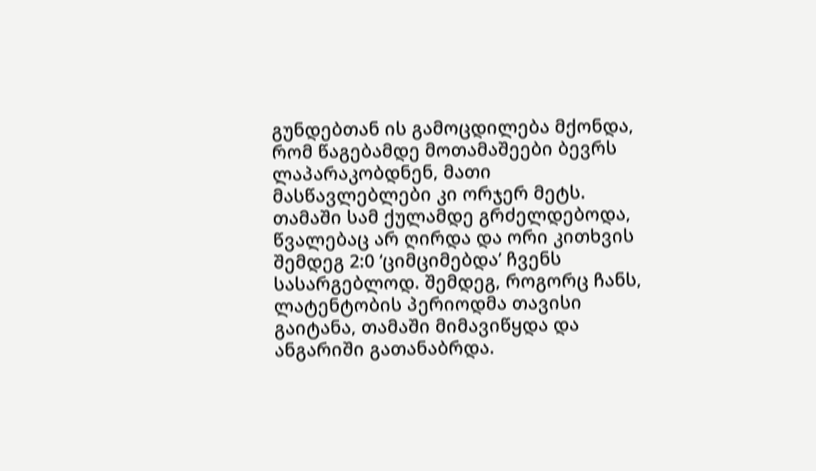გუნდებთან ის გამოცდილება მქონდა, რომ წაგებამდე მოთამაშეები ბევრს ლაპარაკობდნენ, მათი მასწავლებლები კი ორჯერ მეტს. თამაში სამ ქულამდე გრძელდებოდა, წვალებაც არ ღირდა და ორი კითხვის შემდეგ 2:0 ‘ციმციმებდა’ ჩვენს სასარგებლოდ. შემდეგ, როგორც ჩანს, ლატენტობის პერიოდმა თავისი გაიტანა, თამაში მიმავიწყდა და ანგარიში გათანაბრდა.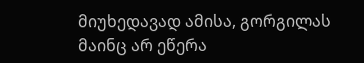მიუხედავად ამისა, გორგილას მაინც არ ეწერა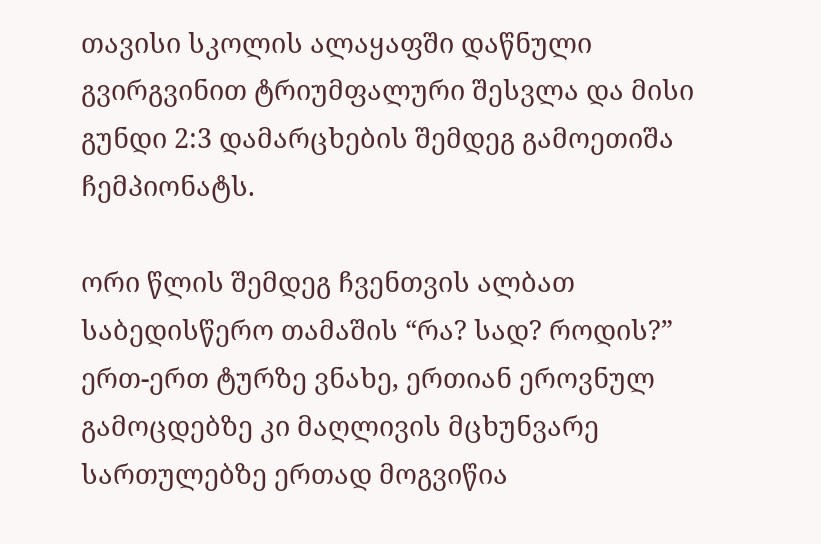თავისი სკოლის ალაყაფში დაწნული გვირგვინით ტრიუმფალური შესვლა და მისი გუნდი 2:3 დამარცხების შემდეგ გამოეთიშა ჩემპიონატს.

ორი წლის შემდეგ ჩვენთვის ალბათ საბედისწერო თამაშის “რა? სად? როდის?” ერთ-ერთ ტურზე ვნახე, ერთიან ეროვნულ გამოცდებზე კი მაღლივის მცხუნვარე სართულებზე ერთად მოგვიწია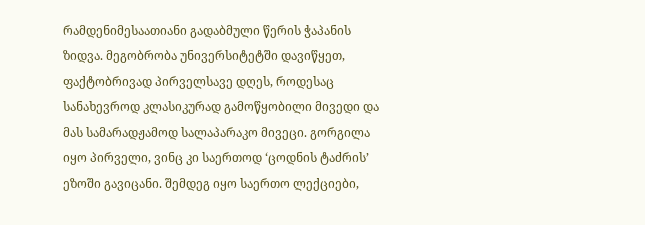რამდენიმესაათიანი გადაბმული წერის ჭაპანის ზიდვა. მეგობრობა უნივერსიტეტში დავიწყეთ, ფაქტობრივად პირველსავე დღეს, როდესაც სანახევროდ კლასიკურად გამოწყობილი მივედი და მას სამარადჟამოდ სალაპარაკო მივეცი. გორგილა იყო პირველი, ვინც კი საერთოდ ‘ცოდნის ტაძრის’ ეზოში გავიცანი. შემდეგ იყო საერთო ლექციები,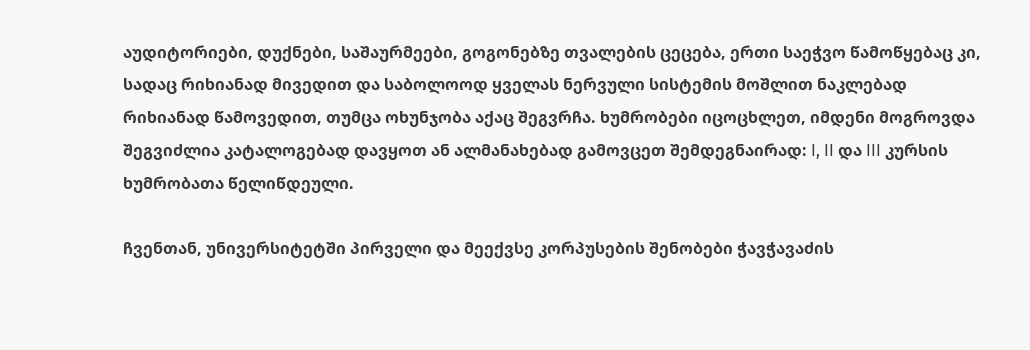აუდიტორიები, დუქნები, საშაურმეები, გოგონებზე თვალების ცეცება, ერთი საეჭვო წამოწყებაც კი, სადაც რიხიანად მივედით და საბოლოოდ ყველას ნერვული სისტემის მოშლით ნაკლებად რიხიანად წამოვედით, თუმცა ოხუნჯობა აქაც შეგვრჩა. ხუმრობები იცოცხლეთ, იმდენი მოგროვდა შეგვიძლია კატალოგებად დავყოთ ან ალმანახებად გამოვცეთ შემდეგნაირად: I, II და III კურსის ხუმრობათა წელიწდეული.

ჩვენთან, უნივერსიტეტში პირველი და მეექვსე კორპუსების შენობები ჭავჭავაძის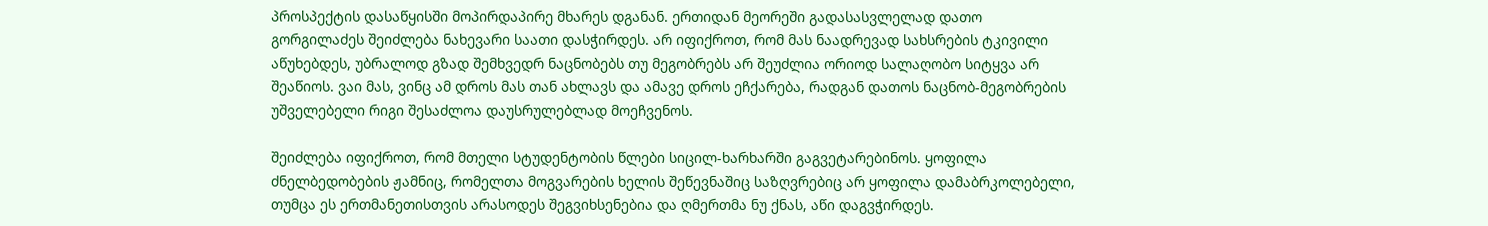პროსპექტის დასაწყისში მოპირდაპირე მხარეს დგანან. ერთიდან მეორეში გადასასვლელად დათო გორგილაძეს შეიძლება ნახევარი საათი დასჭირდეს. არ იფიქროთ, რომ მას ნაადრევად სახსრების ტკივილი აწუხებდეს, უბრალოდ გზად შემხვედრ ნაცნობებს თუ მეგობრებს არ შეუძლია ორიოდ სალაღობო სიტყვა არ შეაწიოს. ვაი მას, ვინც ამ დროს მას თან ახლავს და ამავე დროს ეჩქარება, რადგან დათოს ნაცნობ-მეგობრების უშველებელი რიგი შესაძლოა დაუსრულებლად მოეჩვენოს.

შეიძლება იფიქროთ, რომ მთელი სტუდენტობის წლები სიცილ-ხარხარში გაგვეტარებინოს. ყოფილა ძნელბედობების ჟამნიც, რომელთა მოგვარების ხელის შეწევნაშიც საზღვრებიც არ ყოფილა დამაბრკოლებელი, თუმცა ეს ერთმანეთისთვის არასოდეს შეგვიხსენებია და ღმერთმა ნუ ქნას, აწი დაგვჭირდეს.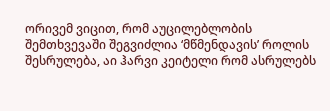ორივემ ვიცით, რომ აუცილებლობის შემთხვევაში შეგვიძლია ‘მწმენდავის’ როლის შესრულება, აი ჰარვი კეიტელი რომ ასრულებს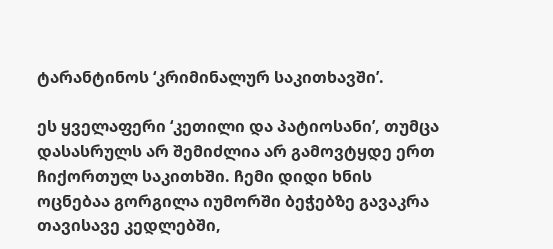ტარანტინოს ‘კრიმინალურ საკითხავში’.

ეს ყველაფერი ‘კეთილი და პატიოსანი’, თუმცა დასასრულს არ შემიძლია არ გამოვტყდე ერთ ჩიქორთულ საკითხში. ჩემი დიდი ხნის ოცნებაა გორგილა იუმორში ბეჭებზე გავაკრა თავისავე კედლებში,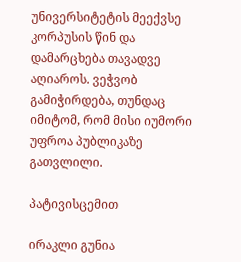უნივერსიტეტის მეექვსე კორპუსის წინ და დამარცხება თავადვე აღიაროს. ვეჭვობ გამიჭირდება, თუნდაც იმიტომ, რომ მისი იუმორი უფროა პუბლიკაზე გათვლილი.

პატივისცემით

ირაკლი გუნია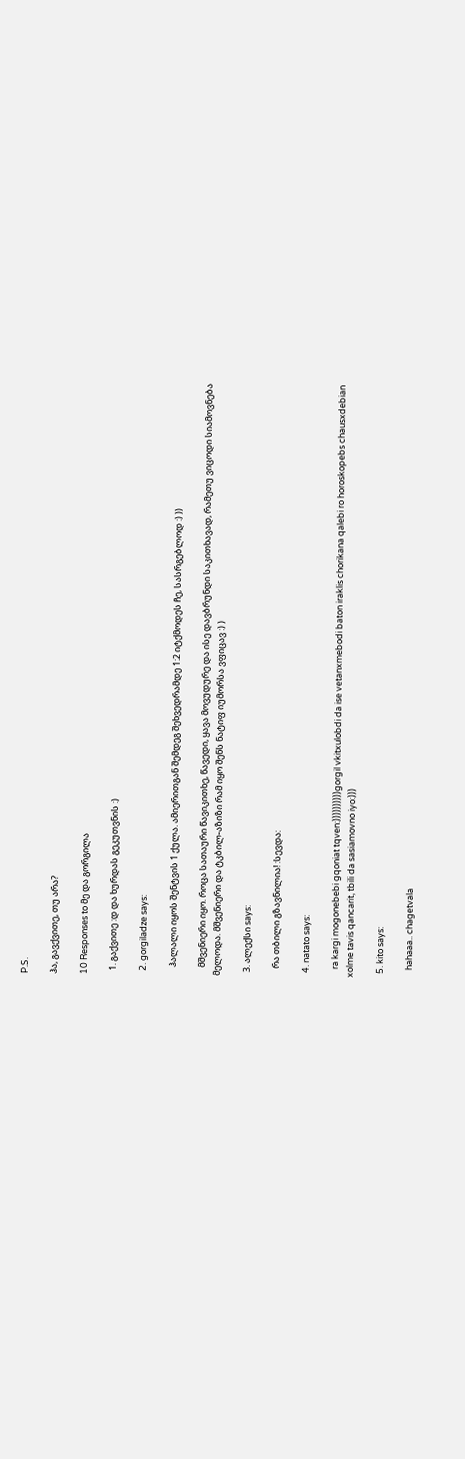P.S.

ჰა, გავქვითე, თუ არა?

10 Responses to მე და გორგილა

  1. გაქვითე :დ და ხურდას გეკუთვნის :)

  2. gorgiladze says:

    ჰალალი იყოს შენტვის 1 ქულა. ამიერითგან შემდეგ შეხვედრამდე 1:2 იტქმოდეს ჩე, სასრგებლოდ :) ))

    მშვენიერი იყო. როცა სათაური წავიკითხე, წავედი, ყავა მოვუდურე და ისე დავბრუნდი საკითხავად, რამეთუ ვიცოდი სიამოვნება მელოდა. მშვენიერი და ტკბილ-აზიზი რამ იყო შენს ნატიფ იუმორსა ვფიცავ :) )

  3. ალექსი says:

    რა თბილი გზავნილია! :სევდა:

  4. natato says:

    ra kargi mogonebebi gqoniat tqven:))))))))))gorgil vkitxulobdi da ise vetanxmebodi baton iraklis chorikana qalebi ro horoskopebs chausxdebian xolme tavis qancarit, tbili da sasiamovno iyo:)))

  5. kito says:

    hahaaa.. chagetvala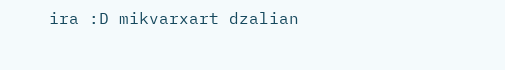ira :D mikvarxart dzalian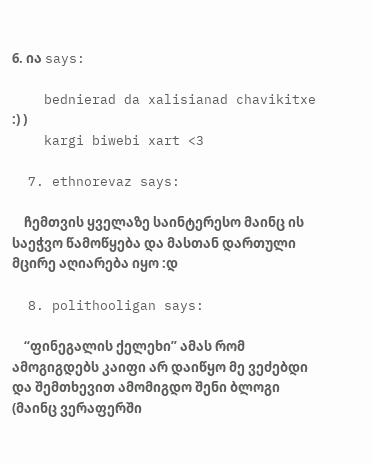6. ია says:

    bednierad da xalisianad chavikitxe :) )
    kargi biwebi xart <3

  7. ethnorevaz says:

    ჩემთვის ყველაზე საინტერესო მაინც ის საეჭვო წამოწყება და მასთან დართული მცირე აღიარება იყო :დ

  8. polithooligan says:

    “ფინეგალის ქელეხი” ამას რომ ამოგიგდებს კაიფი არ დაიწყო მე ვეძებდი და შემთხევით ამომიგდო შენი ბლოგი (მაინც ვერაფერში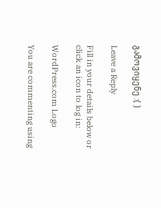გამოვიყენე :( )

Leave a Reply

Fill in your details below or click an icon to log in:

WordPress.com Logo

You are commenting using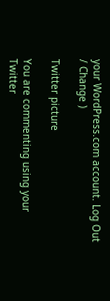your WordPress.com account. Log Out / Change )

Twitter picture

You are commenting using your Twitter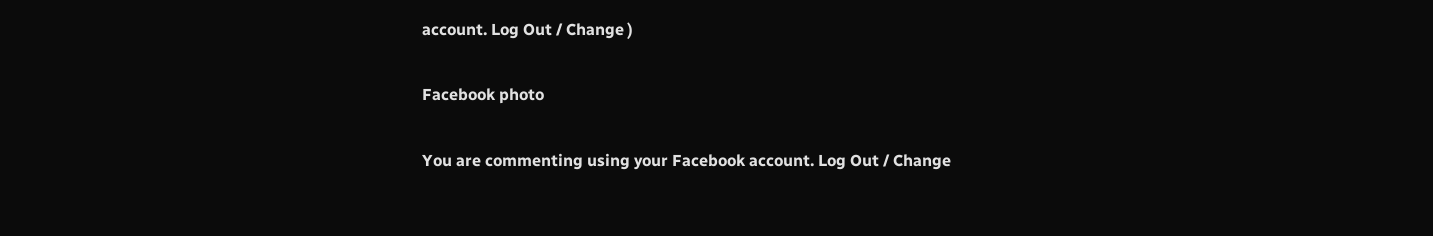account. Log Out / Change )

Facebook photo

You are commenting using your Facebook account. Log Out / Change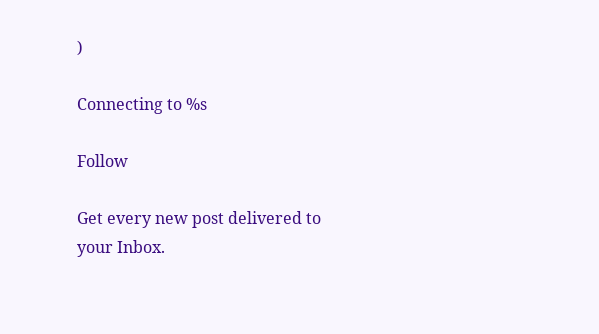)

Connecting to %s

Follow

Get every new post delivered to your Inbox.